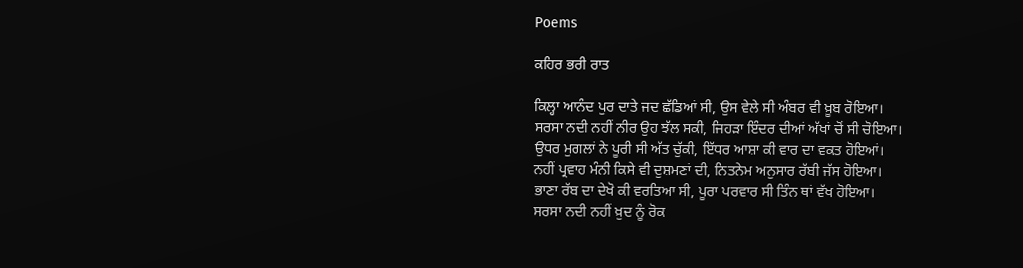Poems

ਕਹਿਰ ਭਰੀ ਰਾਤ

ਕਿਲ੍ਹਾ ਆਨੰਦ ਪੁਰ ਦਾਤੇ ਜਦ ਛੱਡਿਆਂ ਸੀ, ਉਸ ਵੇਲੇ ਸੀ ਅੰਬਰ ਵੀ ਖ਼ੂਬ ਰੋਇਆ।
ਸਰਸਾ ਨਦੀ ਨਹੀਂ ਨੀਰ ਉਹ ਝੱਲ ਸਕੀ, ਜਿਹੜਾ ਇੰਦਰ ਦੀਆਂ ਅੱਖਾਂ ਚੋਂ ਸੀ ਚੋਇਆ।
ਉਧਰ ਮੁਗਲਾਂ ਨੇ ਪੂਰੀ ਸੀ ਅੱਤ ਚੁੱਕੀ, ਇੱਧਰ ਆਸ਼ਾ ਕੀ ਵਾਰ ਦਾ ਵਕਤ ਹੋਇਆਂ।
ਨਹੀਂ ਪ੍ਰਵਾਹ ਮੰਨੀ ਕਿਸੇ ਵੀ ਦੁਸ਼ਮਣਾਂ ਦੀ, ਨਿਤਨੇਮ ਅਨੁਸਾਰ ਰੱਬੀ ਜੱਸ ਹੋਇਆ।
ਭਾਣਾ ਰੱਬ ਦਾ ਦੇਖੋ ਕੀ ਵਰਤਿਆ ਸੀ, ਪੂਰਾ ਪਰਵਾਰ ਸੀ ਤਿੰਨ ਥਾਂ ਵੱਖ ਹੋਇਆ।
ਸਰਸਾ ਨਦੀ ਨਹੀਂ ਖ਼ੁਦ ਨੂੰ ਰੋਕ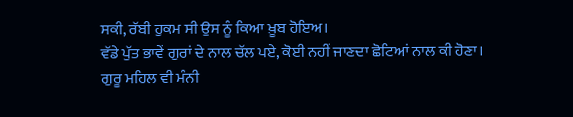ਸਕੀ, ਰੱਬੀ ਹੁਕਮ ਸੀ ਉਸ ਨੂੰ ਕਿਆ ਖ਼ੂਬ ਹੋਇਅ।
ਵੱਡੇ ਪੁੱਤ ਭਾਵੇਂ ਗੁਰਾਂ ਦੇ ਨਾਲ ਚੱਲ ਪਏ, ਕੋਈ ਨਹੀਂ ਜਾਣਦਾ ਛੋਟਿਆਂ ਨਾਲ ਕੀ ਹੋਣਾ।
ਗੁਰੂ ਮਹਿਲ ਵੀ ਮੰਨੀ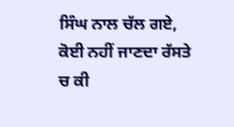ਸਿੰਘ ਨਾਲ ਚੱਲ ਗਏ, ਕੋਈ ਨਹੀਂ ਜਾਣਦਾ ਰੱਸਤੇ ਚ ਕੀ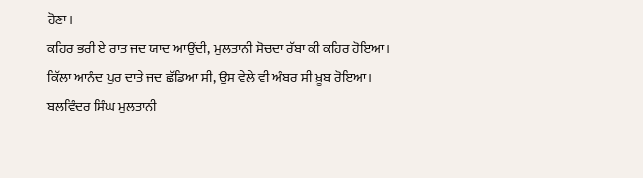ਹੋਣਾ।
ਕਹਿਰ ਭਰੀ ਏ ਰਾਤ ਜਦ ਯਾਦ ਆਉਂਦੀ, ਮੁਲਤਾਨੀ ਸੋਚਦਾ ਰੱਬਾ ਕੀ ਕਹਿਰ ਹੋਇਆ।
ਕਿੱਲਾ ਆਨੰਦ ਪੁਰ ਦਾਤੇ ਜਦ ਛੱਡਿਆ ਸੀ, ਉਸ ਵੇਲੇ ਵੀ ਅੰਬਰ ਸੀ ਖ਼ੂਬ ਰੋਇਆ।
ਬਲਵਿੰਦਰ ਸਿੰਘ ਮੁਲਤਾਨੀ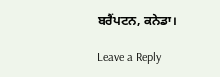ਬਰੈਂਪਟਨ, ਕਨੇਡਾ।

Leave a Reply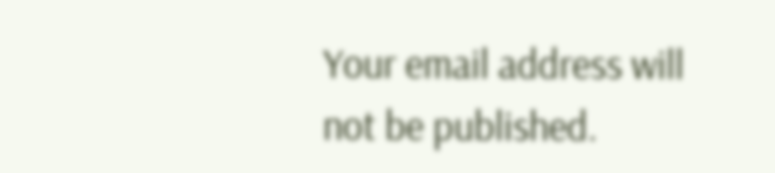Your email address will not be published.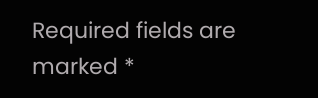Required fields are marked *